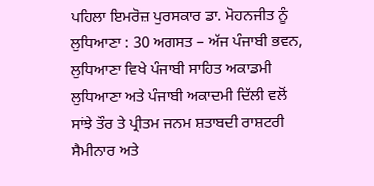ਪਹਿਲਾ ਇਮਰੋਜ਼ ਪੁਰਸਕਾਰ ਡਾ. ਮੋਹਨਜੀਤ ਨੂੰ
ਲੁਧਿਆਣਾ : 30 ਅਗਸਤ – ਅੱਜ ਪੰਜਾਬੀ ਭਵਨ, ਲੁਧਿਆਣਾ ਵਿਖੇ ਪੰਜਾਬੀ ਸਾਹਿਤ ਅਕਾਡਮੀ ਲੁਧਿਆਣਾ ਅਤੇ ਪੰਜਾਬੀ ਅਕਾਦਮੀ ਦਿੱਲੀ ਵਲੋਂ ਸਾਂਝੇ ਤੌਰ ਤੇ ਪ੍ਰੀਤਮ ਜਨਮ ਸ਼ਤਾਬਦੀ ਰਾਸ਼ਟਰੀ ਸੈਮੀਨਾਰ ਅਤੇ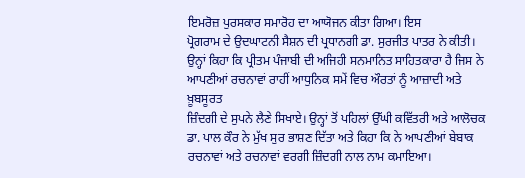ਇਮਰੋਜ਼ ਪੁਰਸਕਾਰ ਸਮਾਰੋਹ ਦਾ ਆਯੋਜਨ ਕੀਤਾ ਗਿਆ। ਇਸ
ਪ੍ਰੋਗਰਾਮ ਦੇ ਉਦਘਾਟਨੀ ਸੈਸ਼ਨ ਦੀ ਪ੍ਰਧਾਨਗੀ ਡਾ. ਸੁਰਜੀਤ ਪਾਤਰ ਨੇ ਕੀਤੀ। ਉਨ੍ਹਾਂ ਕਿਹਾ ਕਿ ਪ੍ਰੀਤਮ ਪੰਜਾਬੀ ਦੀ ਅਜਿਹੀ ਸਨਮਾਨਿਤ ਸਾਹਿਤਕਾਰਾ ਹੈ ਜਿਸ ਨੇ ਆਪਣੀਆਂ ਰਚਨਾਵਾਂ ਰਾਹੀਂ ਆਧੁਨਿਕ ਸਮੇਂ ਵਿਚ ਔਰਤਾਂ ਨੂੰ ਆਜ਼ਾਦੀ ਅਤੇ ਖ਼ੂਬਸੂਰਤ
ਜ਼ਿੰਦਗੀ ਦੇ ਸੁਪਨੇ ਲੈਣੇ ਸਿਖਾਏ। ਉਨ੍ਹਾਂ ਤੋਂ ਪਹਿਲਾਂ ਉੱਘੀ ਕਵਿੱਤਰੀ ਅਤੇ ਆਲੋਚਕ ਡਾ. ਪਾਲ ਕੌਰ ਨੇ ਮੁੱਖ ਸੁਰ ਭਾਸ਼ਣ ਦਿੱਤਾ ਅਤੇ ਕਿਹਾ ਕਿ ਨੇ ਆਪਣੀਆਂ ਬੇਬਾਕ ਰਚਨਾਵਾਂ ਅਤੇ ਰਚਨਾਵਾਂ ਵਰਗੀ ਜ਼ਿੰਦਗੀ ਨਾਲ ਨਾਮ ਕਮਾਇਆ।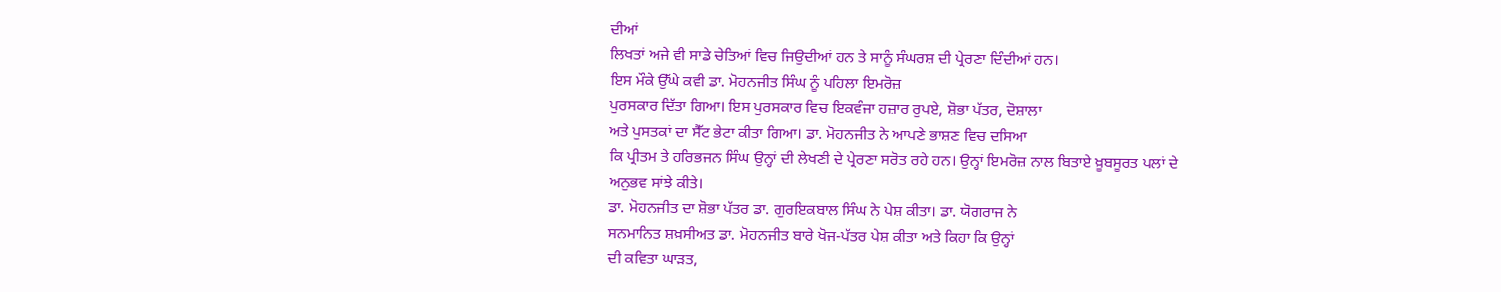ਦੀਆਂ
ਲਿਖਤਾਂ ਅਜੇ ਵੀ ਸਾਡੇ ਚੇਤਿਆਂ ਵਿਚ ਜਿਉਦੀਆਂ ਹਨ ਤੇ ਸਾਨੂੰ ਸੰਘਰਸ਼ ਦੀ ਪ੍ਰੇਰਣਾ ਦਿੰਦੀਆਂ ਹਨ।
ਇਸ ਮੌਕੇ ਉੱਘੇ ਕਵੀ ਡਾ. ਮੋਹਨਜੀਤ ਸਿੰਘ ਨੂੰ ਪਹਿਲਾ ਇਮਰੋਜ਼
ਪੁਰਸਕਾਰ ਦਿੱਤਾ ਗਿਆ। ਇਸ ਪੁਰਸਕਾਰ ਵਿਚ ਇਕਵੰਜਾ ਹਜ਼ਾਰ ਰੁਪਏ, ਸ਼ੋਭਾ ਪੱਤਰ, ਦੋਸ਼ਾਲਾ
ਅਤੇ ਪੁਸਤਕਾਂ ਦਾ ਸੈੱਟ ਭੇਟਾ ਕੀਤਾ ਗਿਆ। ਡਾ. ਮੋਹਨਜੀਤ ਨੇ ਆਪਣੇ ਭਾਸ਼ਣ ਵਿਚ ਦਸਿਆ
ਕਿ ਪ੍ਰੀਤਮ ਤੇ ਹਰਿਭਜਨ ਸਿੰਘ ਉਨ੍ਹਾਂ ਦੀ ਲੇਖਣੀ ਦੇ ਪ੍ਰੇਰਣਾ ਸਰੋਤ ਰਹੇ ਹਨ। ਉਨ੍ਹਾਂ ਇਮਰੋਜ਼ ਨਾਲ ਬਿਤਾਏ ਖ਼ੂਬਸੂਰਤ ਪਲਾਂ ਦੇ ਅਨੁਭਵ ਸਾਂਝੇ ਕੀਤੇ।
ਡਾ. ਮੋਹਨਜੀਤ ਦਾ ਸ਼ੋਭਾ ਪੱਤਰ ਡਾ. ਗੁਰਇਕਬਾਲ ਸਿੰਘ ਨੇ ਪੇਸ਼ ਕੀਤਾ। ਡਾ. ਯੋਗਰਾਜ ਨੇ
ਸਨਮਾਨਿਤ ਸ਼ਖ਼ਸੀਅਤ ਡਾ. ਮੋਹਨਜੀਤ ਬਾਰੇ ਖੋਜ-ਪੱਤਰ ਪੇਸ਼ ਕੀਤਾ ਅਤੇ ਕਿਹਾ ਕਿ ਉਨ੍ਹਾਂ
ਦੀ ਕਵਿਤਾ ਘਾੜਤ,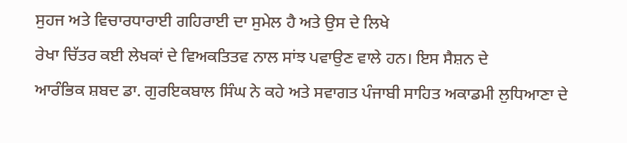ਸੁਹਜ ਅਤੇ ਵਿਚਾਰਧਾਰਾਈ ਗਹਿਰਾਈ ਦਾ ਸੁਮੇਲ ਹੈ ਅਤੇ ਉਸ ਦੇ ਲਿਖੇ
ਰੇਖਾ ਚਿੱਤਰ ਕਈ ਲੇਖਕਾਂ ਦੇ ਵਿਅਕਤਿਤਵ ਨਾਲ ਸਾਂਝ ਪਵਾਉਣ ਵਾਲੇ ਹਨ। ਇਸ ਸੈਸ਼ਨ ਦੇ
ਆਰੰਭਿਕ ਸ਼ਬਦ ਡਾ. ਗੁਰਇਕਬਾਲ ਸਿੰਘ ਨੇ ਕਹੇ ਅਤੇ ਸਵਾਗਤ ਪੰਜਾਬੀ ਸਾਹਿਤ ਅਕਾਡਮੀ ਲੁਧਿਆਣਾ ਦੇ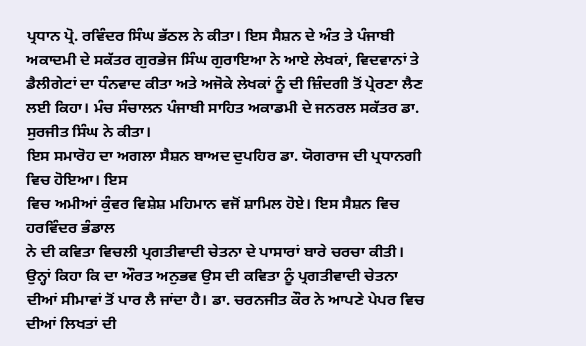ਪ੍ਰਧਾਨ ਪ੍ਰੋ. ਰਵਿੰਦਰ ਸਿੰਘ ਭੱਠਲ ਨੇ ਕੀਤਾ। ਇਸ ਸੈਸ਼ਨ ਦੇ ਅੰਤ ਤੇ ਪੰਜਾਬੀ ਅਕਾਦਮੀ ਦੇ ਸਕੱਤਰ ਗੁਰਭੇਜ ਸਿੰਘ ਗੁਰਾਇਆ ਨੇ ਆਏ ਲੇਖਕਾਂ, ਵਿਦਵਾਨਾਂ ਤੇ ਡੈਲੀਗੇਟਾਂ ਦਾ ਧੰਨਵਾਦ ਕੀਤਾ ਅਤੇ ਅਜੋਕੇ ਲੇਖਕਾਂ ਨੂੰ ਦੀ ਜ਼ਿੰਦਗੀ ਤੋਂ ਪ੍ਰੇਰਣਾ ਲੈਣ ਲਈ ਕਿਹਾ। ਮੰਚ ਸੰਚਾਲਨ ਪੰਜਾਬੀ ਸਾਹਿਤ ਅਕਾਡਮੀ ਦੇ ਜਨਰਲ ਸਕੱਤਰ ਡਾ. ਸੁਰਜੀਤ ਸਿੰਘ ਨੇ ਕੀਤਾ।
ਇਸ ਸਮਾਰੋਹ ਦਾ ਅਗਲਾ ਸੈਸ਼ਨ ਬਾਅਦ ਦੁਪਹਿਰ ਡਾ. ਯੋਗਰਾਜ ਦੀ ਪ੍ਰਧਾਨਗੀ ਵਿਚ ਹੋਇਆ। ਇਸ
ਵਿਚ ਅਮੀਆਂ ਕੁੰਵਰ ਵਿਸ਼ੇਸ਼ ਮਹਿਮਾਨ ਵਜੋਂ ਸ਼ਾਮਿਲ ਹੋਏ। ਇਸ ਸੈਸ਼ਨ ਵਿਚ ਹਰਵਿੰਦਰ ਭੰਡਾਲ
ਨੇ ਦੀ ਕਵਿਤਾ ਵਿਚਲੀ ਪ੍ਰਗਤੀਵਾਦੀ ਚੇਤਨਾ ਦੇ ਪਾਸਾਰਾਂ ਬਾਰੇ ਚਰਚਾ ਕੀਤੀ।
ਉਨ੍ਹਾਂ ਕਿਹਾ ਕਿ ਦਾ ਔਰਤ ਅਨੁਭਵ ਉਸ ਦੀ ਕਵਿਤਾ ਨੂੰ ਪ੍ਰਗਤੀਵਾਦੀ ਚੇਤਨਾ
ਦੀਆਂ ਸੀਮਾਵਾਂ ਤੋਂ ਪਾਰ ਲੈ ਜਾਂਦਾ ਹੈ। ਡਾ. ਚਰਨਜੀਤ ਕੌਰ ਨੇ ਆਪਣੇ ਪੇਪਰ ਵਿਚ ਦੀਆਂ ਲਿਖਤਾਂ ਦੀ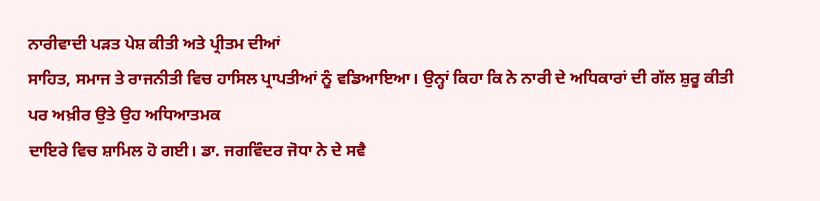ਨਾਰੀਵਾਦੀ ਪੜਤ ਪੇਸ਼ ਕੀਤੀ ਅਤੇ ਪ੍ਰੀਤਮ ਦੀਆਂ
ਸਾਹਿਤ, ਸਮਾਜ ਤੇ ਰਾਜਨੀਤੀ ਵਿਚ ਹਾਸਿਲ ਪ੍ਰਾਪਤੀਆਂ ਨੂੰ ਵਡਿਆਇਆ। ਉਨ੍ਹਾਂ ਕਿਹਾ ਕਿ ਨੇ ਨਾਰੀ ਦੇ ਅਧਿਕਾਰਾਂ ਦੀ ਗੱਲ ਸ਼ੁਰੂ ਕੀਤੀ ਪਰ ਅਖ਼ੀਰ ਉਤੇ ਉਹ ਅਧਿਆਤਮਕ
ਦਾਇਰੇ ਵਿਚ ਸ਼ਾਮਿਲ ਹੋ ਗਈ। ਡਾ. ਜਗਵਿੰਦਰ ਜੋਧਾ ਨੇ ਦੇ ਸਵੈ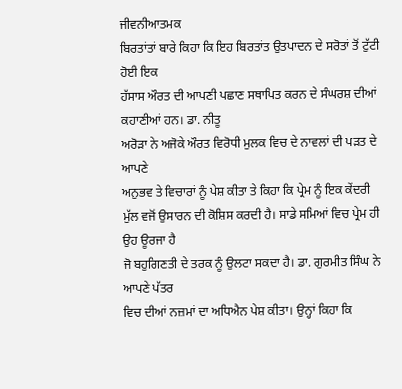ਜੀਵਨੀਆਤਮਕ
ਬਿਰਤਾਂਤਾਂ ਬਾਰੇ ਕਿਹਾ ਕਿ ਇਹ ਬਿਰਤਾਂਤ ਉਤਪਾਦਨ ਦੇ ਸਰੋਤਾਂ ਤੋਂ ਟੁੱਟੀ ਹੋਈ ਇਕ
ਹੱਸਾਸ ਔਰਤ ਦੀ ਆਪਣੀ ਪਛਾਣ ਸਥਾਪਿਤ ਕਰਨ ਦੇ ਸੰਘਰਸ਼ ਦੀਆਂ ਕਹਾਣੀਆਂ ਹਨ। ਡਾ. ਨੀਤੂ
ਅਰੋੜਾ ਨੇ ਅਜੋਕੇ ਔਰਤ ਵਿਰੋਧੀ ਮੁਲਕ ਵਿਚ ਦੇ ਨਾਵਲਾਂ ਦੀ ਪੜਤ ਦੇ ਆਪਣੇ
ਅਨੁਭਵ ਤੇ ਵਿਚਾਰਾਂ ਨੂੰ ਪੇਸ਼ ਕੀਤਾ ਤੇ ਕਿਹਾ ਕਿ ਪ੍ਰੇਮ ਨੂੰ ਇਕ ਕੇਂਦਰੀ
ਮੁੱਲ ਵਜੋਂ ਉਸਾਰਨ ਦੀ ਕੋਸ਼ਿਸ ਕਰਦੀ ਹੈ। ਸਾਡੇ ਸਮਿਆਂ ਵਿਚ ਪ੍ਰੇਮ ਹੀ ਉਹ ਊਰਜਾ ਹੈ
ਜੋ ਬਹੁਗਿਣਤੀ ਦੇ ਤਰਕ ਨੂੰ ਉਲਟਾ ਸਕਦਾ ਹੈ। ਡਾ. ਗੁਰਮੀਤ ਸਿੰਘ ਨੇ ਆਪਣੇ ਪੱਤਰ
ਵਿਚ ਦੀਆਂ ਨਜ਼ਮਾਂ ਦਾ ਅਧਿਐਨ ਪੇਸ਼ ਕੀਤਾ। ਉਨ੍ਹਾਂ ਕਿਹਾ ਕਿ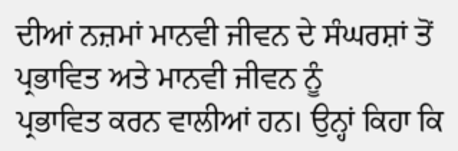ਦੀਆਂ ਨਜ਼ਮਾਂ ਮਾਨਵੀ ਜੀਵਨ ਦੇ ਸੰਘਰਸ਼ਾਂ ਤੋਂ ਪ੍ਰਭਾਵਿਤ ਅਤੇ ਮਾਨਵੀ ਜੀਵਨ ਨੂੰ
ਪ੍ਰਭਾਵਿਤ ਕਰਨ ਵਾਲੀਆਂ ਹਨ। ਉਨ੍ਹਾਂ ਕਿਹਾ ਕਿ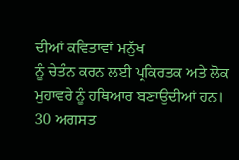ਦੀਆਂ ਕਵਿਤਾਵਾਂ ਮਨੁੱਖ
ਨੂੰ ਚੇਤੰਨ ਕਰਨ ਲਈ ਪ੍ਰਕਿਰਤਕ ਅਤੇ ਲੋਕ ਮੁਹਾਵਰੇ ਨੂੰ ਹਥਿਆਰ ਬਣਾਉਦੀਆਂ ਹਨ।
30 ਅਗਸਤ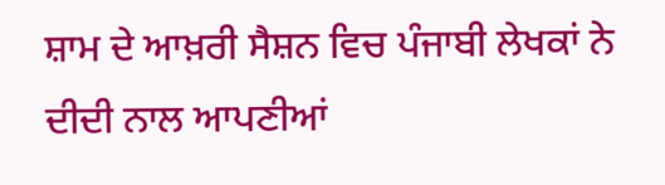ਸ਼ਾਮ ਦੇ ਆਖ਼ਰੀ ਸੈਸ਼ਨ ਵਿਚ ਪੰਜਾਬੀ ਲੇਖਕਾਂ ਨੇ ਦੀਦੀ ਨਾਲ ਆਪਣੀਆਂ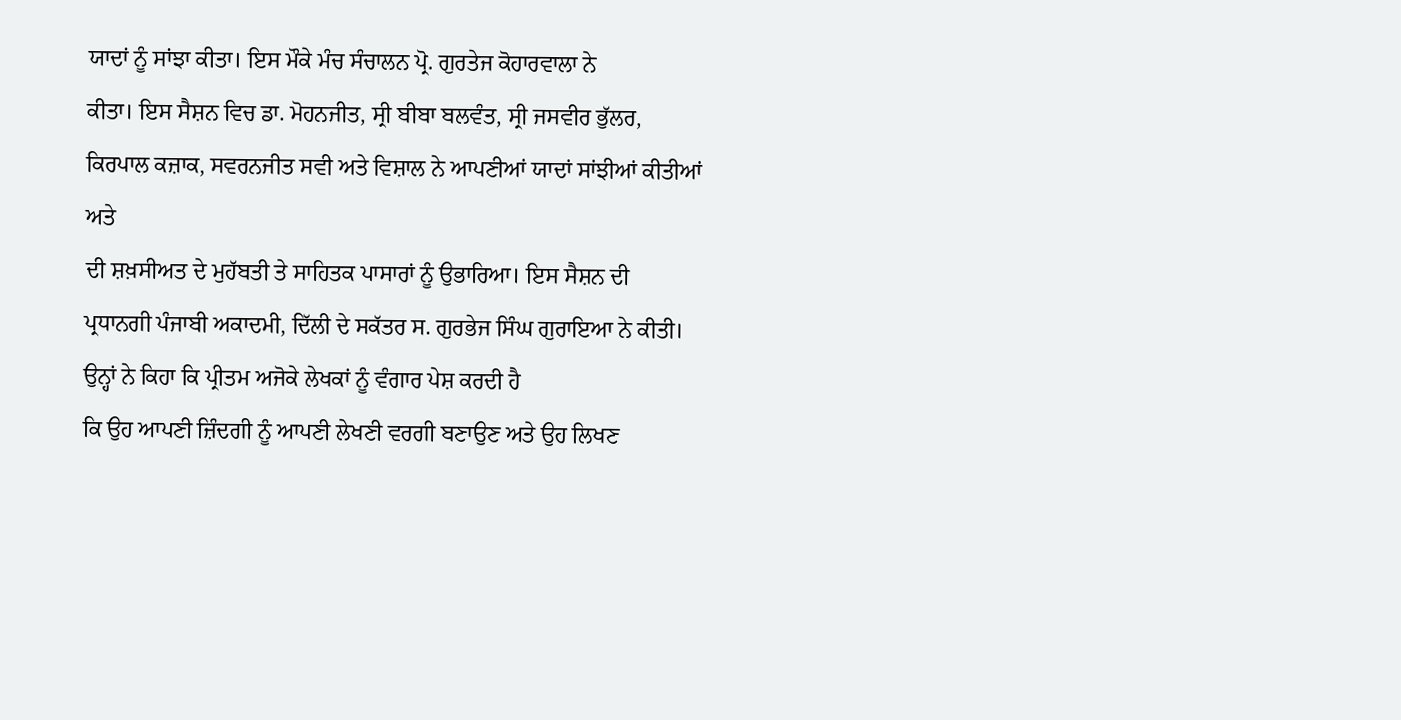ਯਾਦਾਂ ਨੂੰ ਸਾਂਝਾ ਕੀਤਾ। ਇਸ ਮੌਕੇ ਮੰਚ ਸੰਚਾਲਨ ਪ੍ਰੋ. ਗੁਰਤੇਜ ਕੋਹਾਰਵਾਲਾ ਨੇ
ਕੀਤਾ। ਇਸ ਸੈਸ਼ਨ ਵਿਚ ਡਾ. ਮੋਹਨਜੀਤ, ਸ੍ਰੀ ਬੀਬਾ ਬਲਵੰਤ, ਸ੍ਰੀ ਜਸਵੀਰ ਭੁੱਲਰ,
ਕਿਰਪਾਲ ਕਜ਼ਾਕ, ਸਵਰਨਜੀਤ ਸਵੀ ਅਤੇ ਵਿਸ਼ਾਲ ਨੇ ਆਪਣੀਆਂ ਯਾਦਾਂ ਸਾਂਝੀਆਂ ਕੀਤੀਆਂ ਅਤੇ
ਦੀ ਸ਼ਖ਼ਸੀਅਤ ਦੇ ਮੁਹੱਬਤੀ ਤੇ ਸਾਹਿਤਕ ਪਾਸਾਰਾਂ ਨੂੰ ਉਭਾਰਿਆ। ਇਸ ਸੈਸ਼ਨ ਦੀ
ਪ੍ਰਧਾਨਗੀ ਪੰਜਾਬੀ ਅਕਾਦਮੀ, ਦਿੱਲੀ ਦੇ ਸਕੱਤਰ ਸ. ਗੁਰਭੇਜ ਸਿੰਘ ਗੁਰਾਇਆ ਨੇ ਕੀਤੀ।
ਉਨ੍ਹਾਂ ਨੇ ਕਿਹਾ ਕਿ ਪ੍ਰੀਤਮ ਅਜੋਕੇ ਲੇਖਕਾਂ ਨੂੰ ਵੰਗਾਰ ਪੇਸ਼ ਕਰਦੀ ਹੈ
ਕਿ ਉਹ ਆਪਣੀ ਜ਼ਿੰਦਗੀ ਨੂੰ ਆਪਣੀ ਲੇਖਣੀ ਵਰਗੀ ਬਣਾਉਣ ਅਤੇ ਉਹ ਲਿਖਣ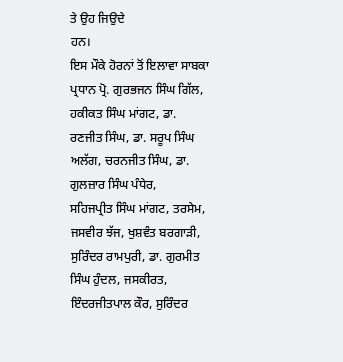ਤੇ ਉਹ ਜਿਉਦੇ
ਹਨ।
ਇਸ ਮੌਕੇ ਹੋਰਨਾਂ ਤੋਂ ਇਲਾਵਾ ਸਾਬਕਾ ਪ੍ਰਧਾਨ ਪ੍ਰੋ. ਗੁਰਭਜਨ ਸਿੰਘ ਗਿੱਲ, ਹਕੀਕਤ ਸਿੰਘ ਮਾਂਗਟ, ਡਾ.
ਰਣਜੀਤ ਸਿੰਘ, ਡਾ. ਸਰੂਪ ਸਿੰਘ ਅਲੱਗ, ਚਰਨਜੀਤ ਸਿੰਘ, ਡਾ. ਗੁਲਜ਼ਾਰ ਸਿੰਘ ਪੰਧੇਰ,
ਸਹਿਜਪ੍ਰੀਤ ਸਿੰਘ ਮਾਂਗਟ, ਤਰਸੇਮ, ਜਸਵੀਰ ਝੱਜ, ਖੁਸ਼ਵੰਤ ਬਰਗਾੜੀ, ਸੁਰਿੰਦਰ ਰਾਮਪੁਰੀ, ਡਾ. ਗੁਰਮੀਤ ਸਿੰਘ ਹੁੰਦਲ, ਜਸਕੀਰਤ, ਇੰਦਰਜੀਤਪਾਲ ਕੌਰ, ਸੁਰਿੰਦਰ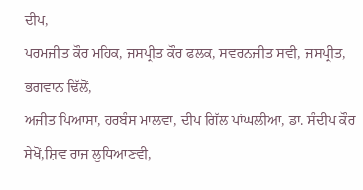ਦੀਪ,
ਪਰਮਜੀਤ ਕੌਰ ਮਹਿਕ, ਜਸਪ੍ਰੀਤ ਕੌਰ ਫਲਕ, ਸਵਰਨਜੀਤ ਸਵੀ, ਜਸਪ੍ਰੀਤ, ਭਗਵਾਨ ਢਿੱਲੋਂ,
ਅਜੀਤ ਪਿਆਸਾ, ਹਰਬੰਸ ਮਾਲਵਾ, ਦੀਪ ਗਿੱਲ ਪਾਂਘਲੀਆ, ਡਾ. ਸੰਦੀਪ ਕੌਰ ਸੇਖੋਂ,ਸ਼ਿਵ ਰਾਜ ਲੁਧਿਆਣਵੀ,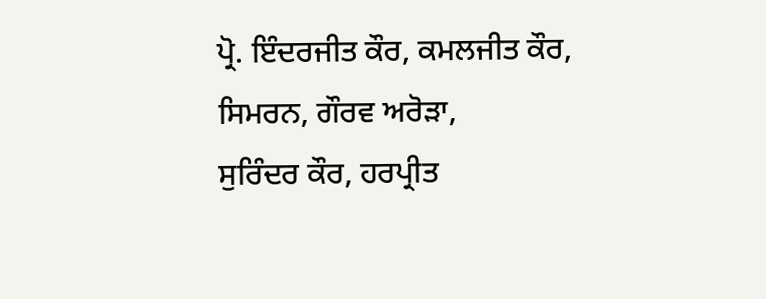ਪ੍ਰੋ. ਇੰਦਰਜੀਤ ਕੌਰ, ਕਮਲਜੀਤ ਕੌਰ, ਸਿਮਰਨ, ਗੌਰਵ ਅਰੋੜਾ,
ਸੁਰਿੰਦਰ ਕੌਰ, ਹਰਪ੍ਰੀਤ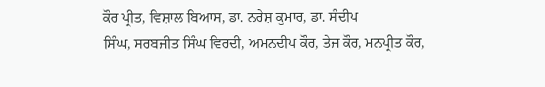ਕੌਰ ਪ੍ਰੀਤ, ਵਿਸ਼ਾਲ ਬਿਆਸ, ਡਾ. ਨਰੇਸ਼ ਕੁਮਾਰ, ਡਾ. ਸੰਦੀਪ
ਸਿੰਘ, ਸਰਬਜੀਤ ਸਿੰਘ ਵਿਰਦੀ, ਅਮਨਦੀਪ ਕੌਰ, ਤੇਜ ਕੌਰ, ਮਨਪ੍ਰੀਤ ਕੌਰ,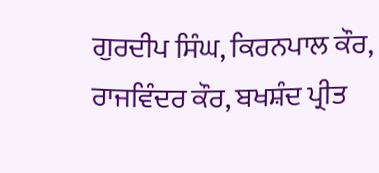ਗੁਰਦੀਪ ਸਿੰਘ, ਕਿਰਨਪਾਲ ਕੌਰ, ਰਾਜਵਿੰਦਰ ਕੌਰ, ਬਖਸ਼ੰਦ ਪ੍ਰੀਤ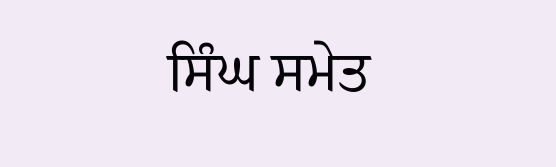ਸਿੰਘ ਸਮੇਤ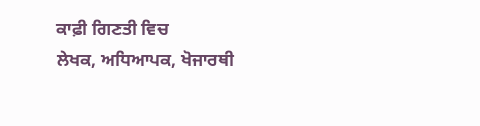ਕਾਫ਼ੀ ਗਿਣਤੀ ਵਿਚ
ਲੇਖਕ, ਅਧਿਆਪਕ, ਖੋਜਾਰਥੀ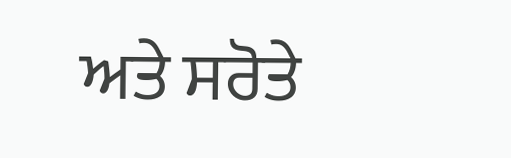ਅਤੇ ਸਰੋਤੇ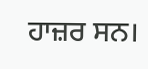ਹਾਜ਼ਰ ਸਨ।